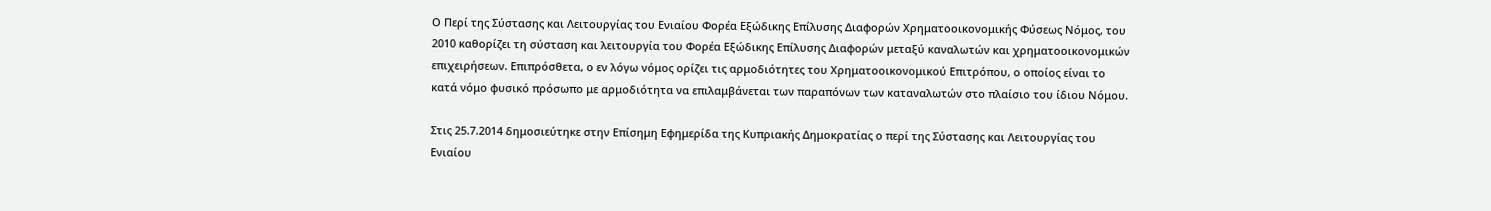Ο Περί της Σύστασης και Λειτουργίας του Ενιαίου Φορέα Εξώδικης Επίλυσης Διαφορών Χρηματοοικονομικής Φύσεως Νόμος, του 2010 καθορίζει τη σύσταση και λειτουργία του Φορέα Εξώδικης Επίλυσης Διαφορών μεταξύ καναλωτών και χρηματοοικονομικών επιχειρήσεων. Επιπρόσθετα, ο εν λόγω νόμος ορίζει τις αρμοδιότητες του Χρηματοοικονομικού Επιτρόπου, ο οποίος είναι το κατά νόμο φυσικό πρόσωπο με αρμοδιότητα να επιλαμβάνεται των παραπόνων των καταναλωτών στο πλαίσιο του ίδιου Νόμου.

Στις 25.7.2014 δημοσιεύτηκε στην Επίσημη Εφημερίδα της Κυπριακής Δημοκρατίας ο περί της Σύστασης και Λειτουργίας του Ενιαίου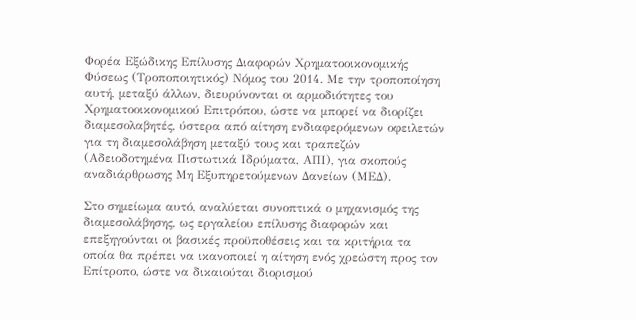Φορέα Εξώδικης Επίλυσης Διαφορών Χρηματοοικονομικής Φύσεως (Τροποποιητικός) Νόμος του 2014. Με την τροποποίηση αυτή, μεταξύ άλλων, διευρύνονται οι αρμοδιότητες του Χρηματοοικονομικού Επιτρόπου, ώστε να μπορεί να διορίζει διαμεσολαβητές, ύστερα από αίτηση ενδιαφερόμενων οφειλετών για τη διαμεσολάβηση μεταξύ τους και τραπεζών (Αδειοδοτημένα Πιστωτικά Ιδρύματα, ΑΠΙ), για σκοπούς αναδιάρθρωσης Μη Εξυπηρετούμενων Δανείων (ΜΕΔ).

Στο σημείωμα αυτό, αναλύεται συνοπτικά ο μηχανισμός της διαμεσολάβησης, ως εργαλείου επίλυσης διαφορών και επεξηγούνται οι βασικές προϋποθέσεις και τα κριτήρια τα οποία θα πρέπει να ικανοποιεί η αίτηση ενός χρεώστη προς τον Επίτροπο, ώστε να δικαιούται διορισμού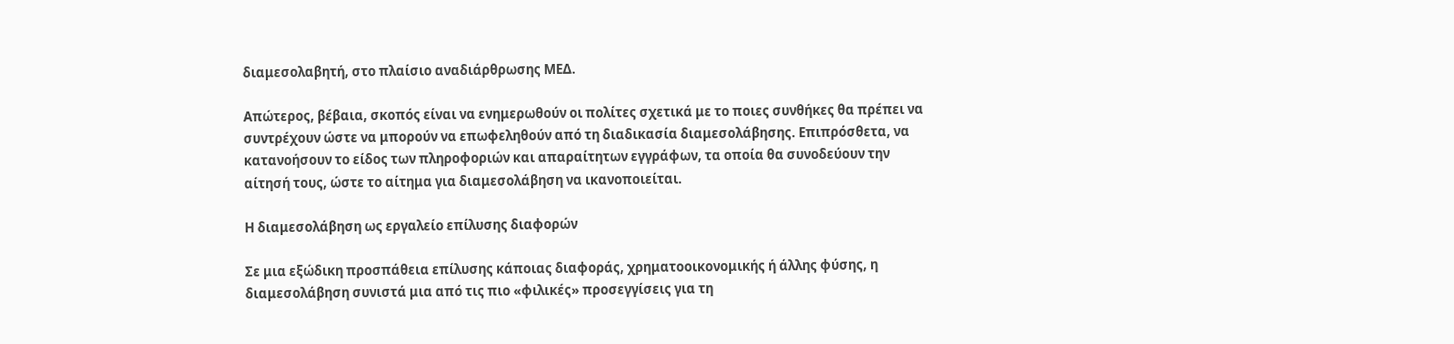διαμεσολαβητή, στο πλαίσιο αναδιάρθρωσης ΜΕΔ.

Απώτερος, βέβαια, σκοπός είναι να ενημερωθούν οι πολίτες σχετικά με το ποιες συνθήκες θα πρέπει να συντρέχουν ώστε να μπορούν να επωφεληθούν από τη διαδικασία διαμεσολάβησης. Επιπρόσθετα, να κατανοήσουν το είδος των πληροφοριών και απαραίτητων εγγράφων, τα οποία θα συνοδεύουν την αίτησή τους, ώστε το αίτημα για διαμεσολάβηση να ικανοποιείται.

Η διαμεσολάβηση ως εργαλείο επίλυσης διαφορών

Σε μια εξώδικη προσπάθεια επίλυσης κάποιας διαφοράς, χρηματοοικονομικής ή άλλης φύσης, η διαμεσολάβηση συνιστά μια από τις πιο «φιλικές» προσεγγίσεις για τη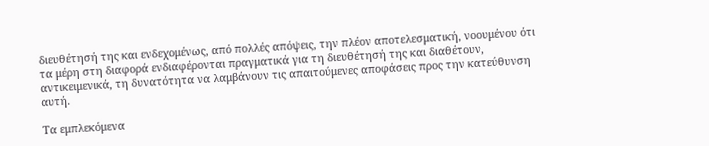διευθέτησή της και ενδεχομένως, από πολλές απόψεις, την πλέον αποτελεσματική, νοουμένου ότι τα μέρη στη διαφορά ενδιαφέρονται πραγματικά για τη διευθέτησή της και διαθέτουν, αντικειμενικά, τη δυνατότητα να λαμβάνουν τις απαιτούμενες αποφάσεις προς την κατεύθυνση αυτή.

Τα εμπλεκόμενα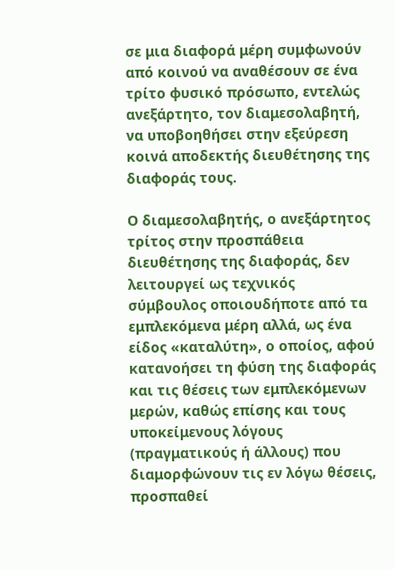σε μια διαφορά μέρη συμφωνούν από κοινού να αναθέσουν σε ένα τρίτο φυσικό πρόσωπο, εντελώς ανεξάρτητο, τον διαμεσολαβητή, να υποβοηθήσει στην εξεύρεση κοινά αποδεκτής διευθέτησης της διαφοράς τους.

Ο διαμεσολαβητής, ο ανεξάρτητος τρίτος στην προσπάθεια διευθέτησης της διαφοράς, δεν λειτουργεί ως τεχνικός σύμβουλος οποιουδήποτε από τα εμπλεκόμενα μέρη αλλά, ως ένα είδος «καταλύτη», ο οποίος, αφού κατανοήσει τη φύση της διαφοράς και τις θέσεις των εμπλεκόμενων μερών, καθώς επίσης και τους υποκείμενους λόγους (πραγματικούς ή άλλους) που διαμορφώνουν τις εν λόγω θέσεις, προσπαθεί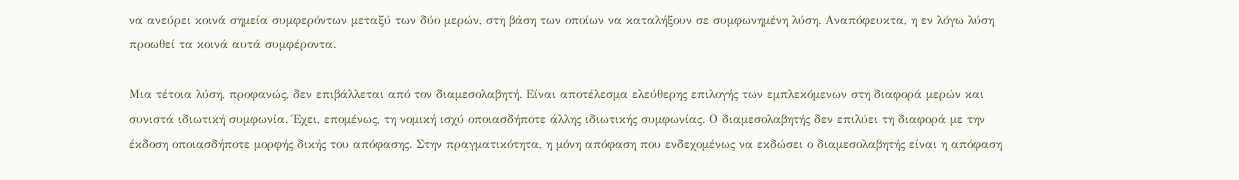να ανεύρει κοινά σημεία συμφερόντων μεταξύ των δύο μερών, στη βάση των οποίων να καταλήξουν σε συμφωνημένη λύση. Αναπόφευκτα, η εν λόγω λύση προωθεί τα κοινά αυτά συμφέροντα.

Μια τέτοια λύση, προφανώς, δεν επιβάλλεται από τον διαμεσολαβητή. Είναι αποτέλεσμα ελεύθερης επιλογής των εμπλεκόμενων στη διαφορά μερών και συνιστά ιδιωτική συμφωνία. Έχει, επομένως, τη νομική ισχύ οποιασδήποτε άλλης ιδιωτικής συμφωνίας. Ο διαμεσολαβητής δεν επιλύει τη διαφορά με την έκδοση οποιασδήποτε μορφής δικής του απόφασης. Στην πραγματικότητα, η μόνη απόφαση που ενδεχομένως να εκδώσει ο διαμεσολαβητής είναι η απόφαση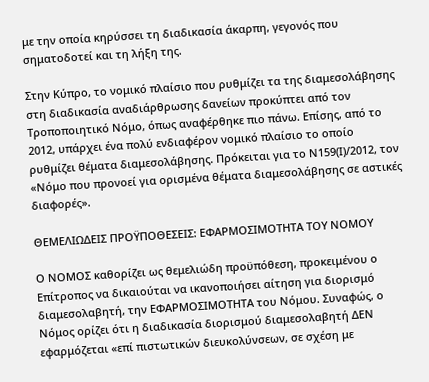με την οποία κηρύσσει τη διαδικασία άκαρπη, γεγονός που σηματοδοτεί και τη λήξη της.

Στην Κύπρο, το νομικό πλαίσιο που ρυθμίζει τα της διαμεσολάβησης στη διαδικασία αναδιάρθρωσης δανείων προκύπτει από τον Τροποποιητικό Νόμο, όπως αναφέρθηκε πιο πάνω. Επίσης, από το 2012, υπάρχει ένα πολύ ενδιαφέρον νομικό πλαίσιο το οποίο ρυθμίζει θέματα διαμεσολάβησης. Πρόκειται για το Ν159(Ι)/2012, τον «Νόμο που προνοεί για ορισμένα θέματα διαμεσολάβησης σε αστικές διαφορές».

ΘΕΜΕΛΙΩΔΕΙΣ ΠΡΟΫΠΟΘΕΣΕΙΣ: ΕΦΑΡΜΟΣΙΜΟΤΗΤΑ ΤΟΥ ΝΟΜΟΥ

Ο ΝΟΜΟΣ καθορίζει ως θεμελιώδη προϋπόθεση, προκειμένου ο Επίτροπος να δικαιούται να ικανοποιήσει αίτηση για διορισμό διαμεσολαβητή, την ΕΦΑΡΜΟΣΙΜΟΤΗΤΑ του Νόμου. Συναφώς, ο Νόμος ορίζει ότι η διαδικασία διορισμού διαμεσολαβητή ΔΕΝ εφαρμόζεται «επί πιστωτικών διευκολύνσεων, σε σχέση με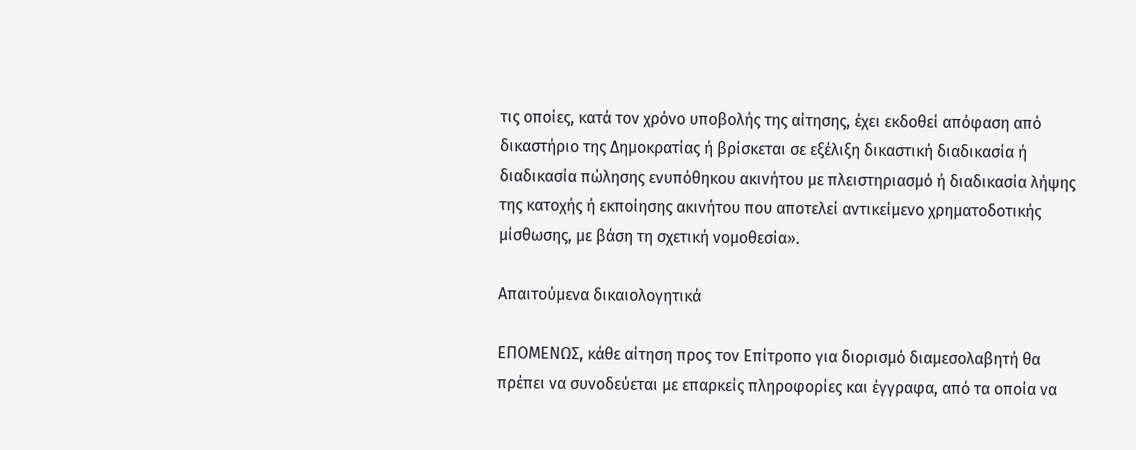τις οποίες, κατά τον χρόνο υποβολής της αίτησης, έχει εκδοθεί απόφαση από δικαστήριο της Δημοκρατίας ή βρίσκεται σε εξέλιξη δικαστική διαδικασία ή διαδικασία πώλησης ενυπόθηκου ακινήτου με πλειστηριασμό ή διαδικασία λήψης της κατοχής ή εκποίησης ακινήτου που αποτελεί αντικείμενο χρηματοδοτικής μίσθωσης, με βάση τη σχετική νομοθεσία».

Απαιτούμενα δικαιολογητικά

ΕΠΟΜΕΝΩΣ, κάθε αίτηση προς τον Επίτροπο για διορισμό διαμεσολαβητή θα πρέπει να συνοδεύεται με επαρκείς πληροφορίες και έγγραφα, από τα οποία να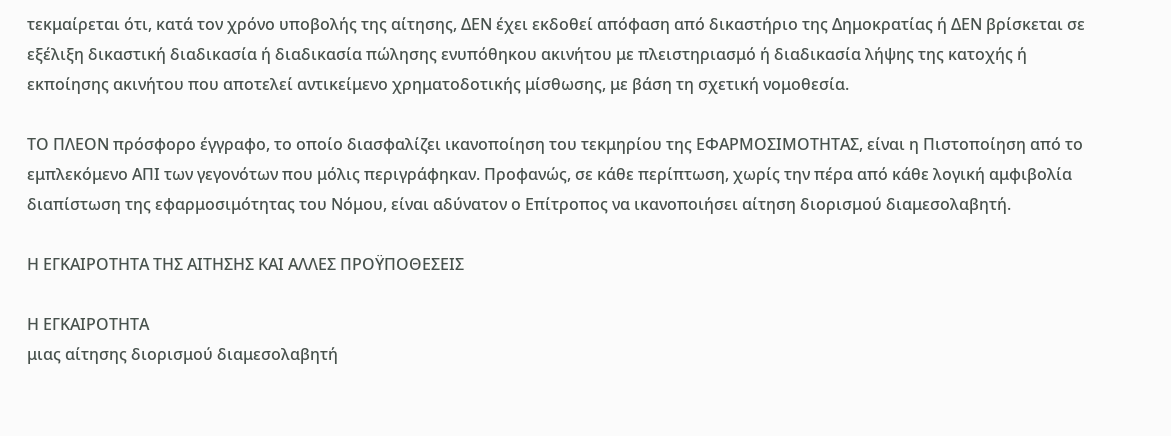τεκμαίρεται ότι, κατά τον χρόνο υποβολής της αίτησης, ΔΕΝ έχει εκδοθεί απόφαση από δικαστήριο της Δημοκρατίας ή ΔΕΝ βρίσκεται σε εξέλιξη δικαστική διαδικασία ή διαδικασία πώλησης ενυπόθηκου ακινήτου με πλειστηριασμό ή διαδικασία λήψης της κατοχής ή εκποίησης ακινήτου που αποτελεί αντικείμενο χρηματοδοτικής μίσθωσης, με βάση τη σχετική νομοθεσία.

ΤΟ ΠΛΕΟΝ πρόσφορο έγγραφο, το οποίο διασφαλίζει ικανοποίηση του τεκμηρίου της ΕΦΑΡΜΟΣΙΜΟΤΗΤΑΣ, είναι η Πιστοποίηση από το εμπλεκόμενο ΑΠΙ των γεγονότων που μόλις περιγράφηκαν. Προφανώς, σε κάθε περίπτωση, χωρίς την πέρα από κάθε λογική αμφιβολία διαπίστωση της εφαρμοσιμότητας του Νόμου, είναι αδύνατον ο Επίτροπος να ικανοποιήσει αίτηση διορισμού διαμεσολαβητή.

Η ΕΓΚΑΙΡΟΤΗΤΑ ΤΗΣ ΑΙΤΗΣΗΣ ΚΑΙ ΑΛΛΕΣ ΠΡΟΫΠΟΘΕΣΕΙΣ

Η ΕΓΚΑΙΡΟΤΗΤΑ
μιας αίτησης διορισμού διαμεσολαβητή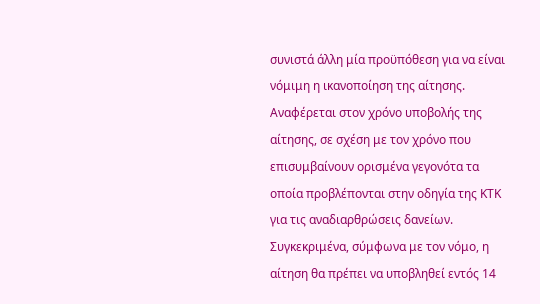συνιστά άλλη μία προϋπόθεση για να είναι νόμιμη η ικανοποίηση της αίτησης. Αναφέρεται στον χρόνο υποβολής της αίτησης, σε σχέση με τον χρόνο που επισυμβαίνουν ορισμένα γεγονότα τα οποία προβλέπονται στην οδηγία της ΚΤΚ για τις αναδιαρθρώσεις δανείων. Συγκεκριμένα, σύμφωνα με τον νόμο, η αίτηση θα πρέπει να υποβληθεί εντός 14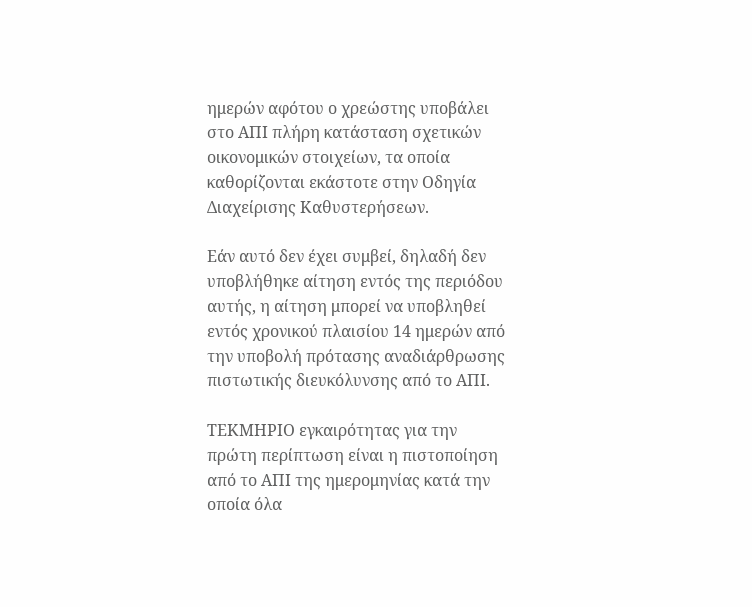ημερών αφότου ο χρεώστης υποβάλει στο ΑΠΙ πλήρη κατάσταση σχετικών οικονομικών στοιχείων, τα οποία καθορίζονται εκάστοτε στην Οδηγία Διαχείρισης Καθυστερήσεων.

Εάν αυτό δεν έχει συμβεί, δηλαδή δεν υποβλήθηκε αίτηση εντός της περιόδου αυτής, η αίτηση μπορεί να υποβληθεί εντός χρονικού πλαισίου 14 ημερών από την υποβολή πρότασης αναδιάρθρωσης πιστωτικής διευκόλυνσης από το ΑΠΙ.

ΤΕΚΜΗΡΙΟ εγκαιρότητας για την πρώτη περίπτωση είναι η πιστοποίηση από το ΑΠΙ της ημερομηνίας κατά την οποία όλα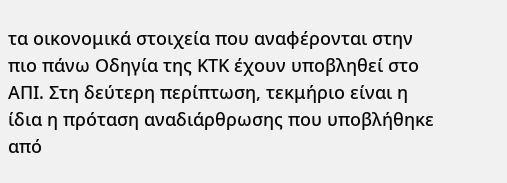τα οικονομικά στοιχεία που αναφέρονται στην πιο πάνω Οδηγία της ΚΤΚ έχουν υποβληθεί στο ΑΠΙ. Στη δεύτερη περίπτωση, τεκμήριο είναι η ίδια η πρόταση αναδιάρθρωσης που υποβλήθηκε από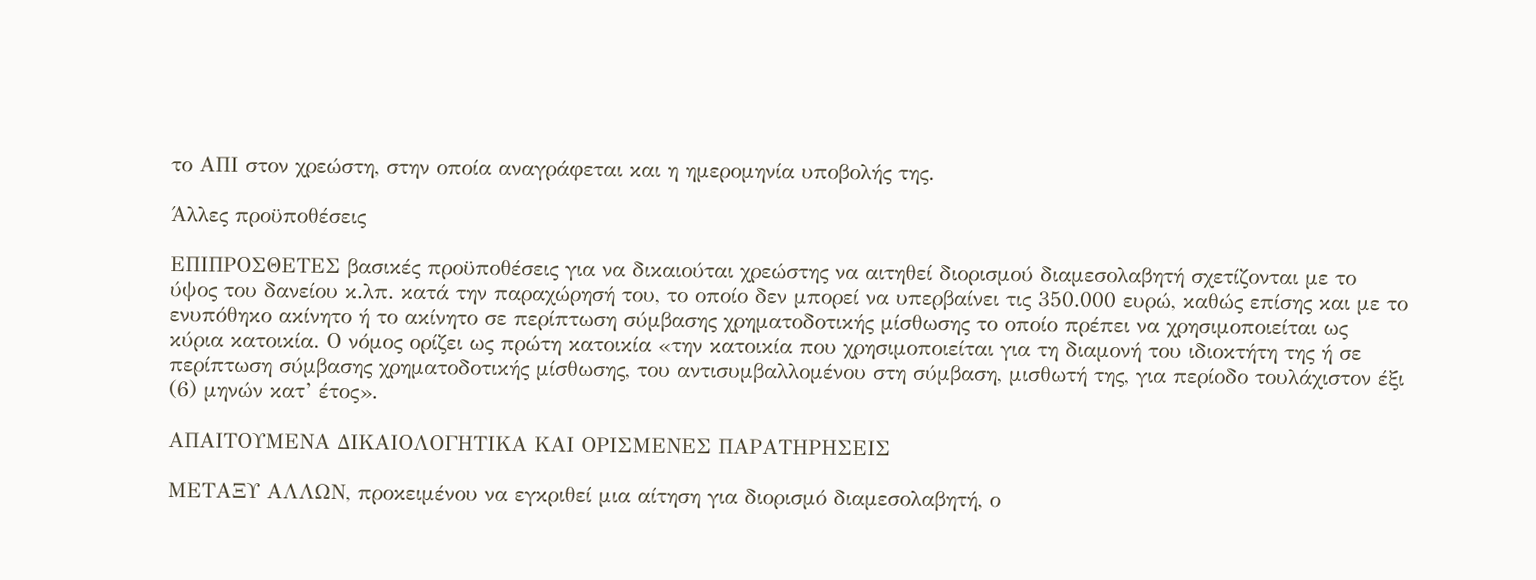το ΑΠΙ στον χρεώστη, στην οποία αναγράφεται και η ημερομηνία υποβολής της.

Άλλες προϋποθέσεις

ΕΠΙΠΡΟΣΘΕΤΕΣ βασικές προϋποθέσεις για να δικαιούται χρεώστης να αιτηθεί διορισμού διαμεσολαβητή σχετίζονται με το ύψος του δανείου κ.λπ. κατά την παραχώρησή του, το οποίο δεν μπορεί να υπερβαίνει τις 350.000 ευρώ, καθώς επίσης και με το ενυπόθηκο ακίνητο ή το ακίνητο σε περίπτωση σύμβασης χρηματοδοτικής μίσθωσης το οποίο πρέπει να χρησιμοποιείται ως κύρια κατοικία. Ο νόμος ορίζει ως πρώτη κατοικία «την κατοικία που χρησιμοποιείται για τη διαμονή του ιδιοκτήτη της ή σε περίπτωση σύμβασης χρηματοδοτικής μίσθωσης, του αντισυμβαλλομένου στη σύμβαση, μισθωτή της, για περίοδο τουλάχιστον έξι (6) μηνών κατ’ έτος».

ΑΠΑΙΤΟΥΜΕΝΑ ΔΙΚΑΙΟΛΟΓΗΤΙΚΑ ΚΑΙ ΟΡΙΣΜΕΝΕΣ ΠΑΡΑΤΗΡΗΣΕΙΣ

ΜΕΤΑΞΥ ΑΛΛΩΝ, προκειμένου να εγκριθεί μια αίτηση για διορισμό διαμεσολαβητή, ο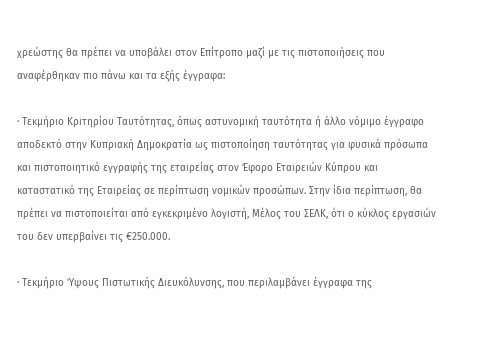χρεώστης θα πρέπει να υποβάλει στον Επίτροπο μαζί με τις πιστοποιήσεις που αναφέρθηκαν πιο πάνω και τα εξής έγγραφα:

· Τεκμήριο Κριτηρίου Ταυτότητας, όπως αστυνομική ταυτότητα ή άλλο νόμιμο έγγραφο αποδεκτό στην Κυπριακή Δημοκρατία ως πιστοποίηση ταυτότητας για φυσικά πρόσωπα και πιστοποιητικό εγγραφής της εταιρείας στον Έφορο Εταιρειών Κύπρου και καταστατικό της Εταιρείας σε περίπτωση νομικών προσώπων. Στην ίδια περίπτωση, θα πρέπει να πιστοποιείται από εγκεκριμένο λογιστή, Μέλος του ΣΕΛΚ, ότι ο κύκλος εργασιών του δεν υπερβαίνει τις €250.000.

· Τεκμήριο Ύψους Πιστωτικής Διευκόλυνσης, που περιλαμβάνει έγγραφα της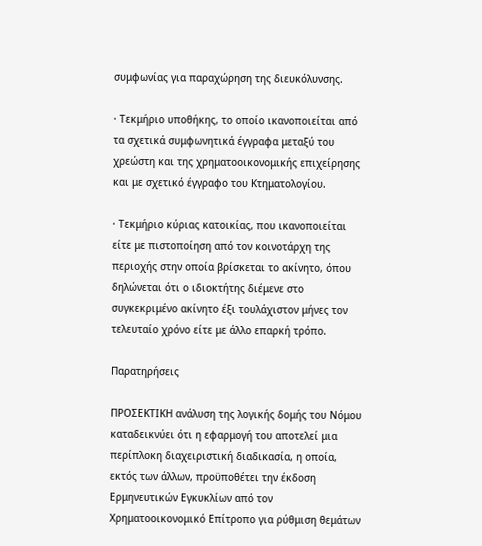συμφωνίας για παραχώρηση της διευκόλυνσης.

· Τεκμήριο υποθήκης, το οποίο ικανοποιείται από τα σχετικά συμφωνητικά έγγραφα μεταξύ του χρεώστη και της χρηματοοικονομικής επιχείρησης και με σχετικό έγγραφο του Κτηματολογίου.

· Τεκμήριο κύριας κατοικίας, που ικανοποιείται είτε με πιστοποίηση από τον κοινοτάρχη της περιοχής στην οποία βρίσκεται το ακίνητο, όπου δηλώνεται ότι ο ιδιοκτήτης διέμενε στο συγκεκριμένο ακίνητο έξι τουλάχιστον μήνες τον τελευταίο χρόνο είτε με άλλο επαρκή τρόπο.

Παρατηρήσεις

ΠΡΟΣΕΚΤΙΚΗ ανάλυση της λογικής δομής του Νόμου καταδεικνύει ότι η εφαρμογή του αποτελεί μια περίπλοκη διαχειριστική διαδικασία, η οποία, εκτός των άλλων, προϋποθέτει την έκδοση Ερμηνευτικών Εγκυκλίων από τον Χρηματοοικονομικό Επίτροπο για ρύθμιση θεμάτων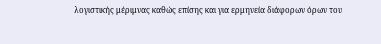λογιστικής μέριμνας καθώς επίσης και για ερμηνεία διάφορων όρων του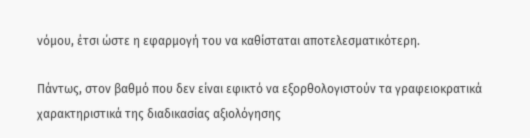νόμου, έτσι ώστε η εφαρμογή του να καθίσταται αποτελεσματικότερη.

Πάντως, στον βαθμό που δεν είναι εφικτό να εξορθολογιστούν τα γραφειοκρατικά χαρακτηριστικά της διαδικασίας αξιολόγησης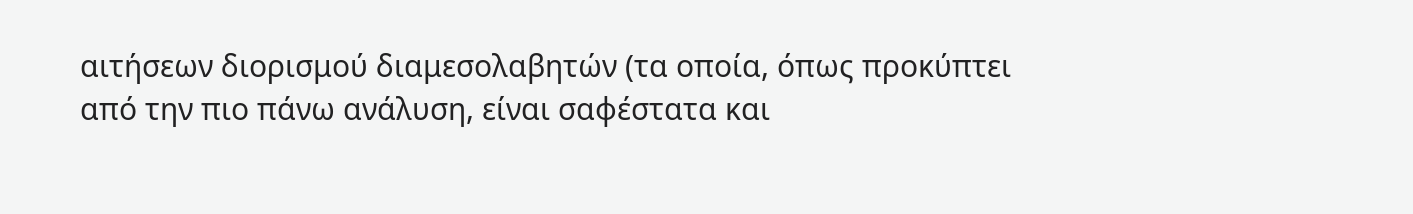αιτήσεων διορισμού διαμεσολαβητών (τα οποία, όπως προκύπτει από την πιο πάνω ανάλυση, είναι σαφέστατα και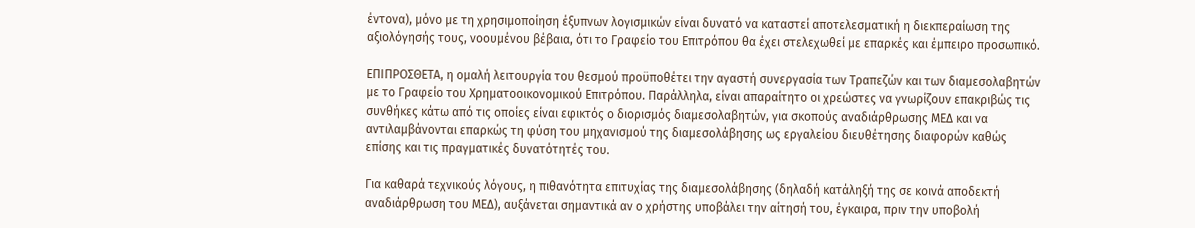έντονα), μόνο με τη χρησιμοποίηση έξυπνων λογισμικών είναι δυνατό να καταστεί αποτελεσματική η διεκπεραίωση της αξιολόγησής τους, νοουμένου βέβαια, ότι το Γραφείο του Επιτρόπου θα έχει στελεχωθεί με επαρκές και έμπειρο προσωπικό.

ΕΠΙΠΡΟΣΘΕΤΑ, η ομαλή λειτουργία του θεσμού προϋποθέτει την αγαστή συνεργασία των Τραπεζών και των διαμεσολαβητών με το Γραφείο του Χρηματοοικονομικού Επιτρόπου. Παράλληλα, είναι απαραίτητο οι χρεώστες να γνωρίζουν επακριβώς τις συνθήκες κάτω από τις οποίες είναι εφικτός ο διορισμός διαμεσολαβητών, για σκοπούς αναδιάρθρωσης ΜΕΔ και να αντιλαμβάνονται επαρκώς τη φύση του μηχανισμού της διαμεσολάβησης ως εργαλείου διευθέτησης διαφορών καθώς επίσης και τις πραγματικές δυνατότητές του.

Για καθαρά τεχνικούς λόγους, η πιθανότητα επιτυχίας της διαμεσολάβησης (δηλαδή κατάληξή της σε κοινά αποδεκτή αναδιάρθρωση του ΜΕΔ), αυξάνεται σημαντικά αν ο χρήστης υποβάλει την αίτησή του, έγκαιρα, πριν την υποβολή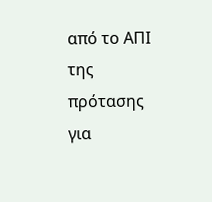από το ΑΠΙ της πρότασης για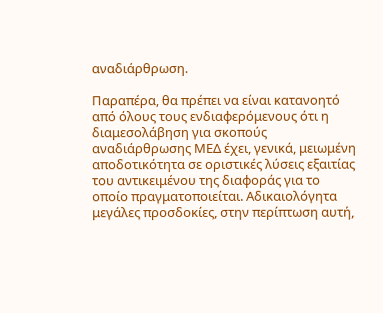αναδιάρθρωση.

Παραπέρα, θα πρέπει να είναι κατανοητό από όλους τους ενδιαφερόμενους ότι η διαμεσολάβηση για σκοπούς αναδιάρθρωσης ΜΕΔ έχει, γενικά, μειωμένη αποδοτικότητα σε οριστικές λύσεις εξαιτίας του αντικειμένου της διαφοράς για το οποίο πραγματοποιείται. Αδικαιολόγητα μεγάλες προσδοκίες, στην περίπτωση αυτή,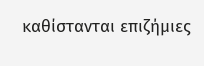καθίστανται επιζήμιες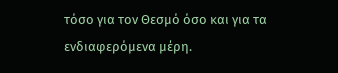τόσο για τον Θεσμό όσο και για τα ενδιαφερόμενα μέρη.